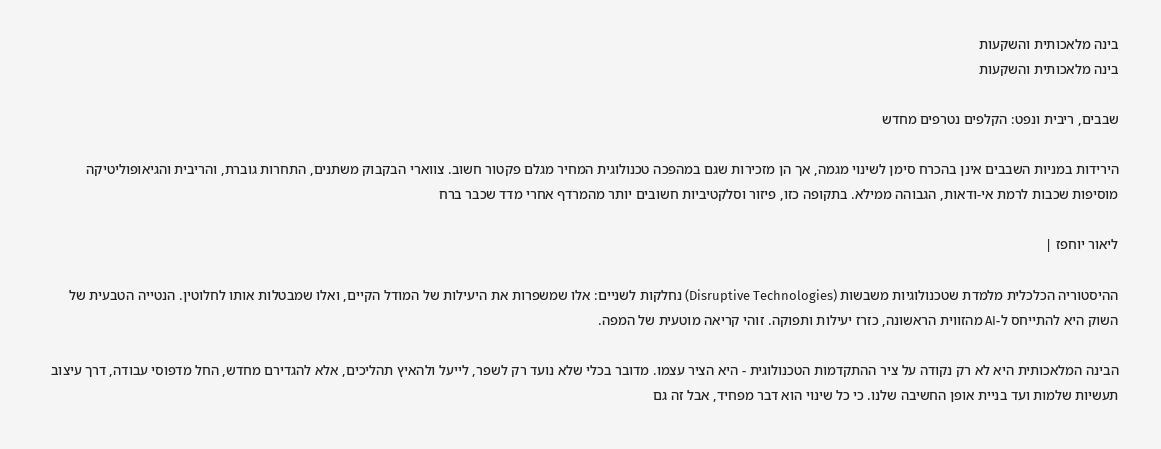בינה מלאכותית והשקעות
בינה מלאכותית והשקעות

שבבים, ריבית ונפט: הקלפים נטרפים מחדש

הירידות במניות השבבים אינן בהכרח סימן לשינוי מגמה, אך הן מזכירות שגם במהפכה טכנולוגית המחיר מגלם פקטור חשוב. צווארי הבקבוק משתנים, התחרות גוברת, והריבית והגיאופוליטיקה מוסיפות שכבות לרמת אי-ודאות, הגבוהה ממילא. בתקופה כזו, פיזור וסלקטיביות חשובים יותר מהמרדף אחרי מדד שכבר ברח

ליאור יוחפז |

ההיסטוריה הכלכלית מלמדת שטכנולוגיות משבשות (Disruptive Technologies) נחלקות לשניים: אלו שמשפרות את היעילות של המודל הקיים, ואלו שמבטלות אותו לחלוטין. הנטייה הטבעית של השוק היא להתייחס ל-AI מהזווית הראשונה, כזרז יעילות ותפוקה. זוהי קריאה מוטעית של המפה.

הבינה המלאכותית היא לא רק נקודה על ציר ההתקדמות הטכנולוגית - היא הציר עצמו. מדובר בכלי שלא נועד רק לשפר, לייעל ולהאיץ תהליכים, אלא להגדירם מחדש, החל מדפוסי עבודה, דרך עיצוב תעשיות שלמות ועד בניית אופן החשיבה שלנו. כי כל שינוי הוא דבר מפחיד, אבל זה גם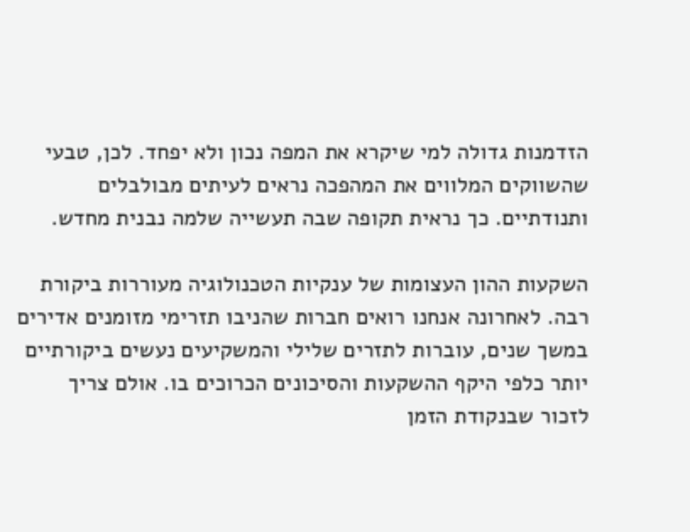הזדמנות גדולה למי שיקרא את המפה נכון ולא יפחד. לכן, טבעי שהשווקים המלווים את המהפכה נראים לעיתים מבולבלים ותנודתיים. כך נראית תקופה שבה תעשייה שלמה נבנית מחדש.

השקעות ההון העצומות של ענקיות הטכנולוגיה מעוררות ביקורת רבה. לאחרונה אנחנו רואים חברות שהניבו תזרימי מזומנים אדירים במשך שנים, עוברות לתזרים שלילי והמשקיעים נעשים ביקורתיים יותר כלפי היקף ההשקעות והסיכונים הכרוכים בו. אולם צריך לזכור שבנקודת הזמן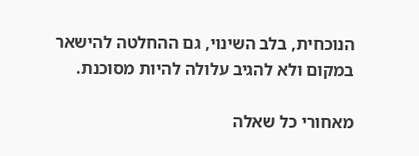הנוכחית, בלב השינוי, גם ההחלטה להישאר במקום ולא להגיב עלולה להיות מסוכנת.

מאחורי כל שאלה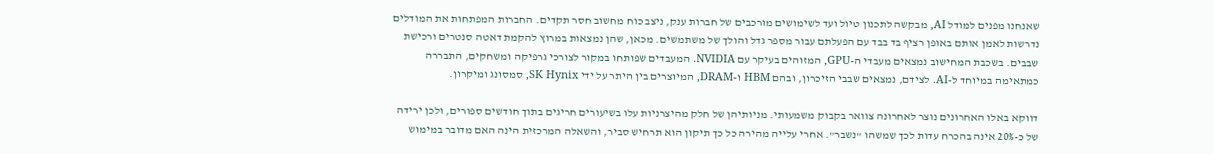שאנחנו מפנים למודל AI, מבקשה לתכנון טיול ועד לשימושים מורכבים של חברות ענק, ניצב כוח מחשוב חסר תקדים. החברות המפתחות את המודלים נדרשות לאמן אותם באופן רציף בד בבד עם הפעלתם עבור מספר גדל והולך של משתמשים. מכאן, שהן נמצאות במרוץ להקמת דאטה סנטרים ורכישת שבבים. בשכבת המחישוב נמצאים מעבדי ה-GPU, המזוהים בעיקר עם NVIDIA. המעבדים שפותחו במקור לצורכי גרפיקה ומשחקים, התבררה כמתאימה במיוחד ל-AI. לצידם, נמצאים שבבי הזיכרון, ובהם HBM ו-DRAM, המיוצרים בין היתר על ידי SK Hynix, סמסונג ומיקרון.

דווקא באלו האחרונים נוצר לאחרונה צוואר בקבוק משמעותי. מניותיהן של חלק מהיצרניות עלו בשיעורים חריגים בתוך חודשים ספורים, ולכן ירידה של כ-20% אינה בהכרח עדות לכך שמשהו "נשבר". אחרי עלייה מהירה כל כך תיקון הוא תרחיש סביר, והשאלה המרכזית הינה האם מדובר במימוש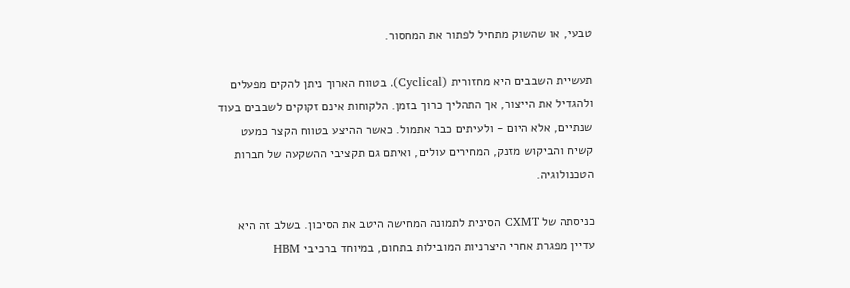טבעי, או שהשוק מתחיל לפתור את המחסור.

תעשיית השבבים היא מחזורית (Cyclical). בטווח הארוך ניתן להקים מפעלים ולהגדיל את הייצור, אך התהליך כרוך בזמן. הלקוחות אינם זקוקים לשבבים בעוד שנתיים, אלא היום - ולעיתים כבר אתמול. כאשר ההיצע בטווח הקצר כמעט קשיח והביקוש מזנק, המחירים עולים, ואיתם גם תקציבי ההשקעה של חברות הטכנולוגיה.

כניסתה של CXMT הסינית לתמונה המחישה היטב את הסיכון. בשלב זה היא עדיין מפגרת אחרי היצרניות המובילות בתחום, במיוחד ברכיבי HBM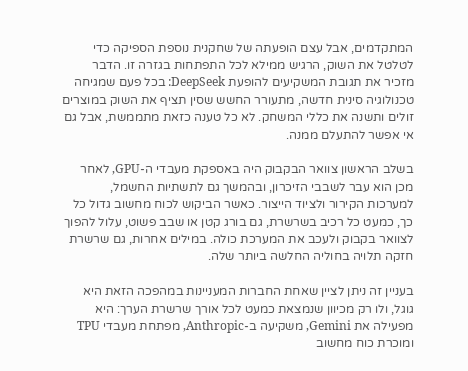המתקדמים, אבל עצם הופעתה של שחקנית נוספת הספיקה כדי לטלטל את השוק, הרגיש ממילא לכל התפתחות בגזרה זו. הדבר מזכיר את תגובת המשקיעים להופעת DeepSeek: בכל פעם שמגיחה טכנולוגיה סינית חדשה, מתעורר החשש שסין תציף את השוק במוצרים זולים ותשנה את כללי המשחק. לא כל טענה כזאת מתממשת, אבל גם אי אפשר להתעלם ממנה.

בשלב הראשון צוואר הבקבוק היה באספקת מעבדי ה-GPU, לאחר מכן הוא עבר לשבבי הזיכרון, ובהמשך גם לתשתיות החשמל, למערכות הקירור ולציוד הייצור. כאשר הביקוש לכוח מחשוב גדול כל כך, כמעט כל רכיב בשרשרת, גם בורג קטן או שבב פשוט, עלול להפוך לצוואר בקבוק ולעכב את המערכת כולה. במילים אחרות, גם שרשרת חזקה תלויה בחוליה החלשה ביותר שלה.

בעניין זה ניתן לציין שאחת החברות המעניינות במהפכה הזאת היא גוגל, ולו רק מכיוון שנמצאת כמעט לכל אורך שרשרת הערך: היא מפעילה את Gemini, משקיעה ב-Anthropic, מפתחת מעבדי TPU ומוכרת כוח מחשוב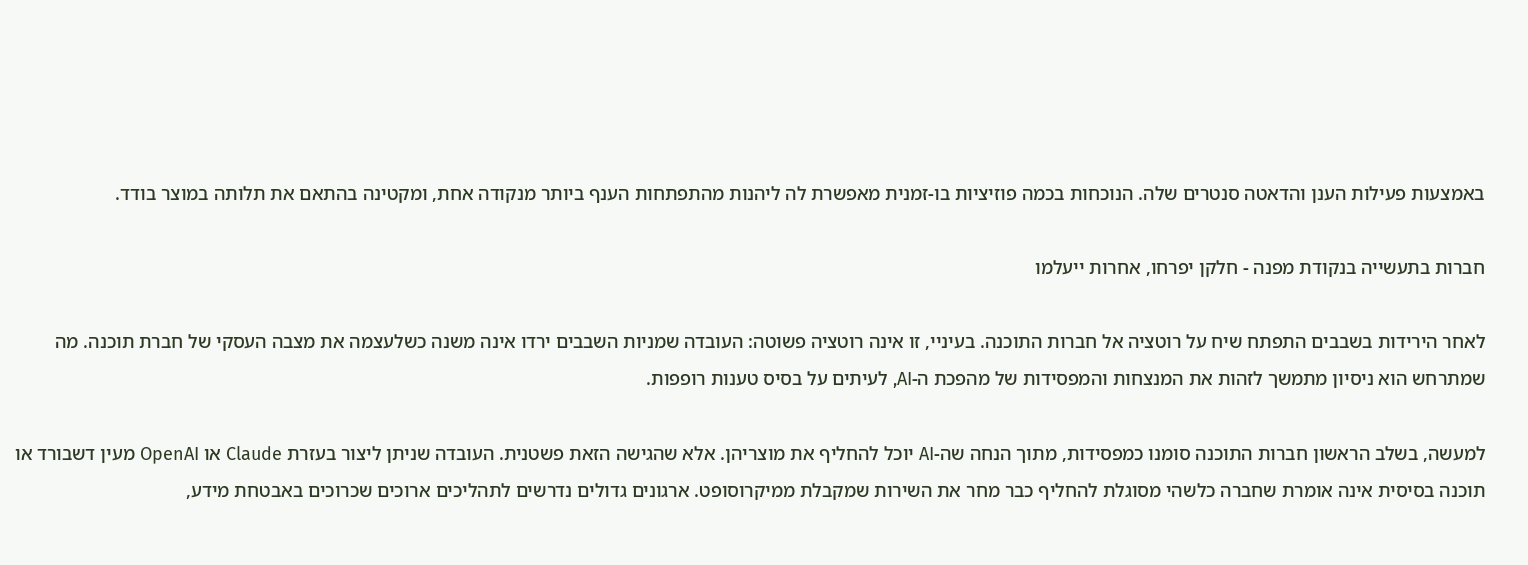באמצעות פעילות הענן והדאטה סנטרים שלה. הנוכחות בכמה פוזיציות בו-זמנית מאפשרת לה ליהנות מהתפתחות הענף ביותר מנקודה אחת, ומקטינה בהתאם את תלותה במוצר בודד.

חברות בתעשייה בנקודת מפנה - חלקן יפרחו, אחרות ייעלמו

לאחר הירידות בשבבים התפתח שיח על רוטציה אל חברות התוכנה. בעיניי, זו אינה רוטציה פשוטה: העובדה שמניות השבבים ירדו אינה משנה כשלעצמה את מצבה העסקי של חברת תוכנה. מה שמתרחש הוא ניסיון מתמשך לזהות את המנצחות והמפסידות של מהפכת ה-AI, לעיתים על בסיס טענות רופפות.

למעשה, בשלב הראשון חברות התוכנה סומנו כמפסידות, מתוך הנחה שה-AI יוכל להחליף את מוצריהן. אלא שהגישה הזאת פשטנית. העובדה שניתן ליצור בעזרת Claude או OpenAI מעין דשבורד או תוכנה בסיסית אינה אומרת שחברה כלשהי מסוגלת להחליף כבר מחר את השירות שמקבלת ממיקרוסופט. ארגונים גדולים נדרשים לתהליכים ארוכים שכרוכים באבטחת מידע,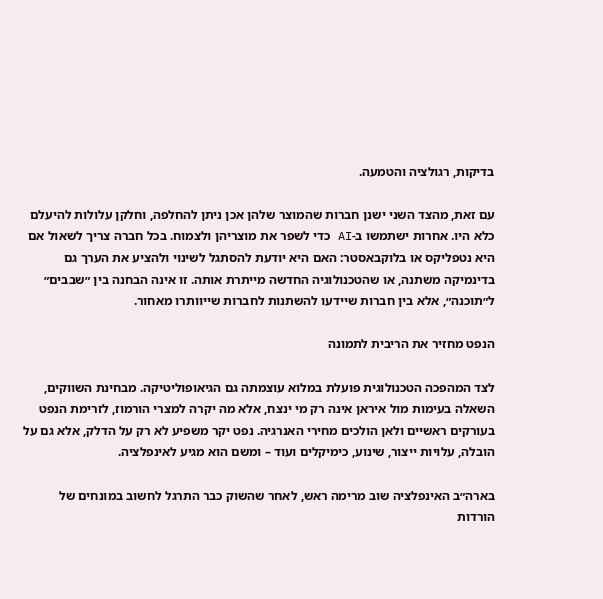בדיקות, רגולציה והטמעה.

עם זאת, מהצד השני ישנן חברות שהמוצר שלהן אכן ניתן להחלפה, וחלקן עלולות להיעלם כלא היו. אחרות ישתמשו ב-AI כדי לשפר את מוצריהן ולצמוח. בכל חברה צריך לשאול אם היא נטפליקס או בלוקבאסטר: האם היא יודעת להסתגל לשינוי ולהציע את הערך גם בדינמיקה משתנה, או שהטכנולוגיה החדשה מייתרת אותה. זו אינה הבחנה בין ״שבבים״ ל״תוכנה״, אלא בין חברות שיידעו להשתנות לחברות שייוותרו מאחור.

הנפט מחזיר את הריבית לתמונה

לצד המהפכה הטכנולוגית פועלת במלוא עוצמתה גם הגיאופוליטיקה. מבחינת השווקים, השאלה בעימות מול איראן אינה רק מי ינצח, אלא מה יקרה למצרי הורמוז, לזרימת הנפט בעורקים ראשיים ולאן הולכים מחירי האנרגיה. נפט יקר משפיע לא רק על הדלק, אלא גם על הובלה, עלויות ייצור, שינוע, כימיקלים ועוד – ומשם הוא מגיע לאינפלציה.

בארה״ב האינפלציה שוב מרימה ראש, לאחר שהשוק כבר התרגל לחשוב במונחים של הורדות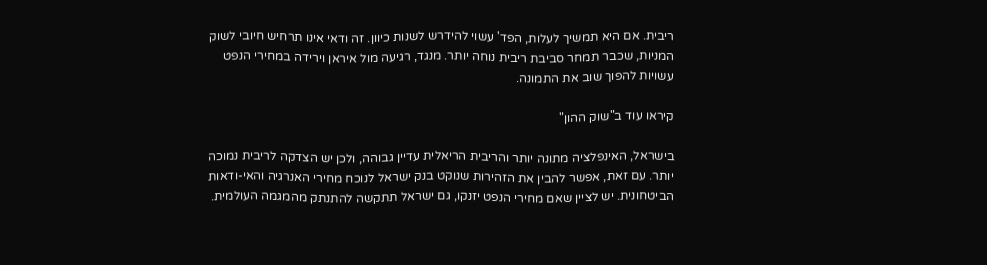ריבית. אם היא תמשיך לעלות, הפד' עשוי להידרש לשנות כיוון. זה ודאי אינו תרחיש חיובי לשוק המניות, שכבר תמחר סביבת ריבית נוחה יותר. מנגד, רגיעה מול איראן וירידה במחירי הנפט עשויות להפוך שוב את התמונה.

קיראו עוד ב"שוק ההון"

בישראל, האינפלציה מתונה יותר והריבית הריאלית עדיין גבוהה, ולכן יש הצדקה לריבית נמוכה יותר. עם זאת, אפשר להבין את הזהירות שנוקט בנק ישראל לנוכח מחירי האנרגיה והאי-ודאות הביטחונית. יש לציין שאם מחירי הנפט יזנקו, גם ישראל תתקשה להתנתק מהמגמה העולמית.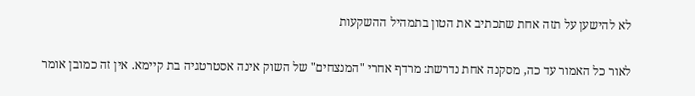לא להישען על תזה אחת שתכתיב את הטון בתמהיל ההשקעות

לאור כל האמור עד כה, מסקנה אחת נדרשת: מרדף אחרי "המנצחים" של השוק אינה אסטרטגיה בת קיימא. אין זה כמובן אומר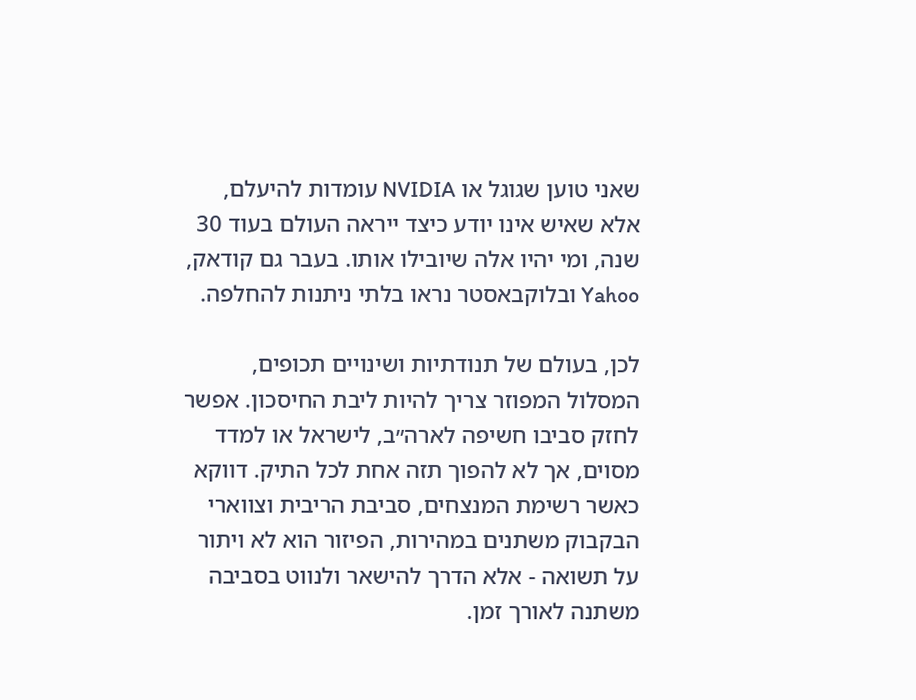שאני טוען שגוגל או NVIDIA עומדות להיעלם, אלא שאיש אינו יודע כיצד ייראה העולם בעוד 30 שנה, ומי יהיו אלה שיובילו אותו. בעבר גם קודאק, Yahoo ובלוקבאסטר נראו בלתי ניתנות להחלפה.

לכן, בעולם של תנודתיות ושינויים תכופים, המסלול המפוזר צריך להיות ליבת החיסכון. אפשר לחזק סביבו חשיפה לארה״ב, לישראל או למדד מסוים, אך לא להפוך תזה אחת לכל התיק. דווקא כאשר רשימת המנצחים, סביבת הריבית וצווארי הבקבוק משתנים במהירות, הפיזור הוא לא ויתור על תשואה - אלא הדרך להישאר ולנווט בסביבה משתנה לאורך זמן.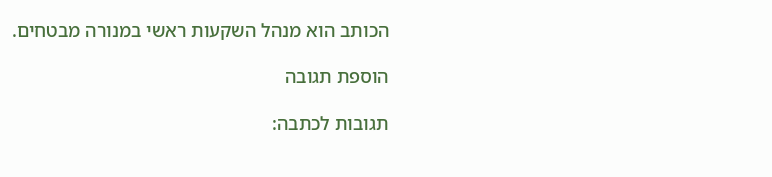הכותב הוא מנהל השקעות ראשי במנורה מבטחים.

הוספת תגובה

תגובות לכתבה: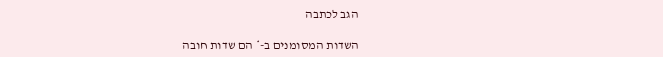הגב לכתבה

השדות המסומנים ב-* הם שדות חובה